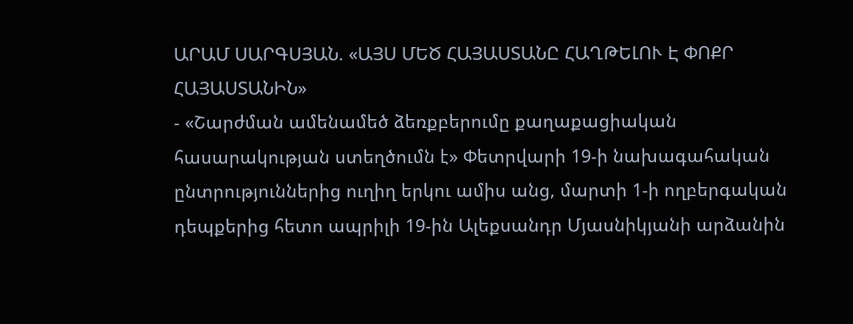ԱՐԱՄ ՍԱՐԳՍՅԱՆ. «ԱՅՍ ՄԵԾ ՀԱՅԱՍՏԱՆԸ ՀԱՂԹԵԼՈՒ Է ՓՈՔՐ ՀԱՅԱՍՏԱՆԻՆ»
- «Շարժման ամենամեծ ձեռքբերումը քաղաքացիական հասարակության ստեղծումն է» Փետրվարի 19-ի նախագահական ընտրություններից ուղիղ երկու ամիս անց, մարտի 1-ի ողբերգական դեպքերից հետո ապրիլի 19-ին Ալեքսանդր Մյասնիկյանի արձանին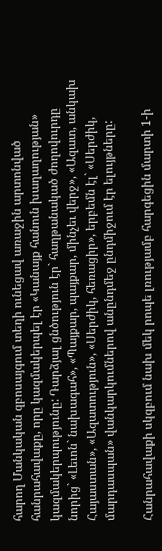հարող Մանկական զբոսայգում տեղի ունեցավ առաջին արտոնված հանրահավաքը, որը կազմակերպել էր «Կանայք հանուն խաղաղության» կազմակերպությունը: Դարձյալ ցնծություն էր` հաղթանակած ժողովուրդը նորից` «Լեւոն` նախագահ», «Պայքար, պայքար, մինչեւ վերջ», «Ազատ, անկախ Հայաստան», «Ազատություն», «Սերժիկ, հեռացիր», երբեմն էլ` «Սերժիկ, մարդասպան» վանկարկումներով անընդմեջ ընդմիջում էր ելույթները:

Հանրահավաքի սկզբում նախ մեկ րոպե լռությամբ հարգեցին մարտի 1-ի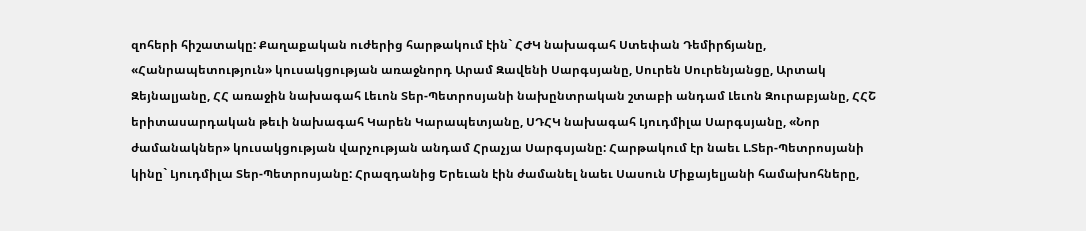զոհերի հիշատակը: Քաղաքական ուժերից հարթակում էին` ՀԺԿ նախագահ Ստեփան Դեմիրճյանը, «Հանրապետություն» կուսակցության առաջնորդ Արամ Զավենի Սարգսյանը, Սուրեն Սուրենյանցը, Արտակ Զեյնալյանը, ՀՀ առաջին նախագահ Լեւոն Տեր-Պետրոսյանի նախընտրական շտաբի անդամ Լեւոն Զուրաբյանը, ՀՀՇ երիտասարդական թեւի նախագահ Կարեն Կարապետյանը, ՍԴՀԿ նախագահ Լյուդմիլա Սարգսյանը, «Նոր ժամանակներ» կուսակցության վարչության անդամ Հրաչյա Սարգսյանը: Հարթակում էր նաեւ Լ.Տեր-Պետրոսյանի կինը` Լյուդմիլա Տեր-Պետրոսյանը: Հրազդանից Երեւան էին ժամանել նաեւ Սասուն Միքայելյանի համախոհները,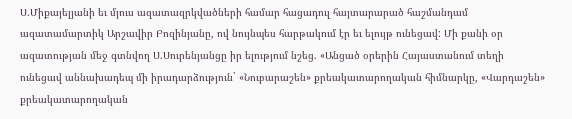Ս.Միքայելյանի եւ մյուս ազատազրկվածների համար հացադուլ հայտարարած հաշմանդամ ազատամարտիկ Արշավիր Բոզինյանը, ով նույնպես հարթակում էր եւ ելույթ ունեցավ: Մի քանի օր ազատության մեջ գտնվող Ս.Սուրենյանցը իր ելությում նշեց. «Անցած օրերին Հայաստանում տեղի ունեցավ աննախադեպ մի իրադարձություն` «Նուբարաշեն» քրեակատարողական հիմնարկը, «Վարդաշեն» քրեակատարողական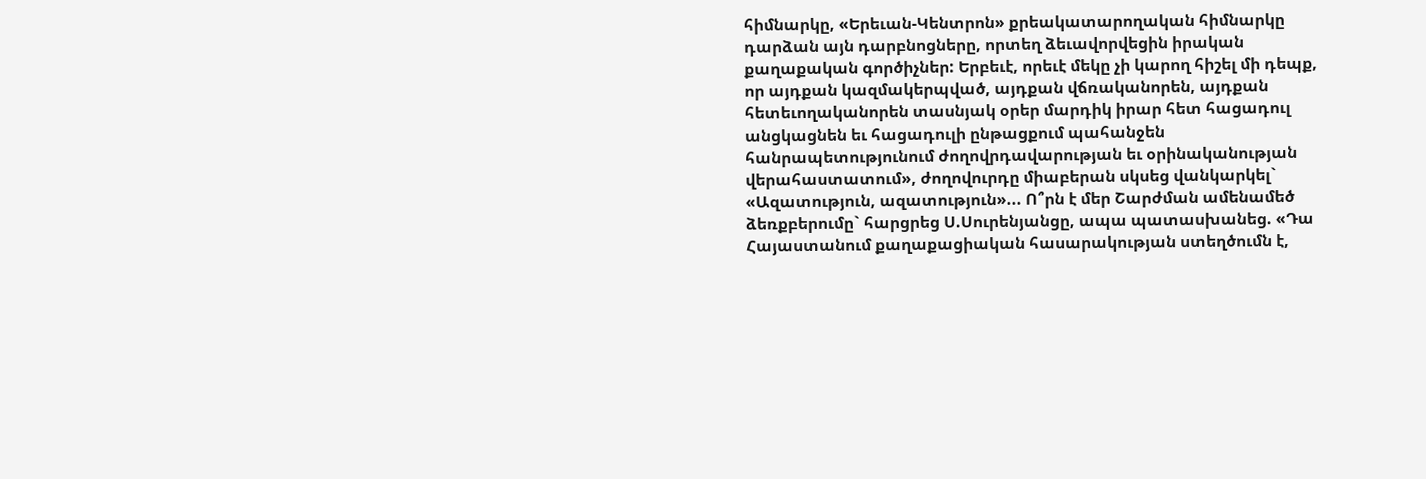հիմնարկը, «Երեւան-Կենտրոն» քրեակատարողական հիմնարկը դարձան այն դարբնոցները, որտեղ ձեւավորվեցին իրական քաղաքական գործիչներ: Երբեւէ, որեւէ մեկը չի կարող հիշել մի դեպք, որ այդքան կազմակերպված, այդքան վճռականորեն, այդքան հետեւողականորեն տասնյակ օրեր մարդիկ իրար հետ հացադուլ անցկացնեն եւ հացադուլի ընթացքում պահանջեն հանրապետությունում ժողովրդավարության եւ օրինականության վերահաստատում», ժողովուրդը միաբերան սկսեց վանկարկել` «Ազատություն, ազատություն»... Ո՞րն է մեր Շարժման ամենամեծ ձեռքբերումը` հարցրեց Ս.Սուրենյանցը, ապա պատասխանեց. «Դա Հայաստանում քաղաքացիական հասարակության ստեղծումն է,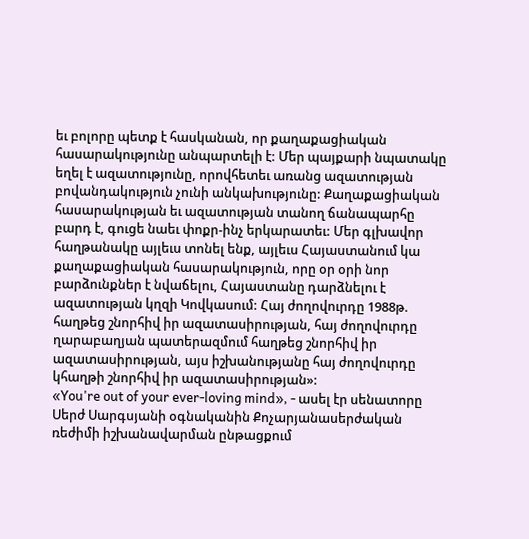եւ բոլորը պետք է հասկանան, որ քաղաքացիական հասարակությունը անպարտելի է: Մեր պայքարի նպատակը եղել է ազատությունը, որովհետեւ առանց ազատության բովանդակություն չունի անկախությունը: Քաղաքացիական հասարակության եւ ազատության տանող ճանապարհը բարդ է, գուցե նաեւ փոքր-ինչ երկարատեւ: Մեր գլխավոր հաղթանակը այլեւս տոնել ենք, այլեւս Հայաստանում կա քաղաքացիական հասարակություն, որը օր օրի նոր բարձունքներ է նվաճելու, Հայաստանը դարձնելու է ազատության կղզի Կովկասում: Հայ ժողովուրդը 1988թ. հաղթեց շնորհիվ իր ազատասիրության, հայ ժողովուրդը ղարաբաղյան պատերազմում հաղթեց շնորհիվ իր ազատասիրության, այս իշխանությանը հայ ժողովուրդը կհաղթի շնորհիվ իր ազատասիրության»:
«You're out of your ever-loving mind», - ասել էր սենատորը Սերժ Սարգսյանի օգնականին Քոչարյանասերժական ռեժիմի իշխանավարման ընթացքում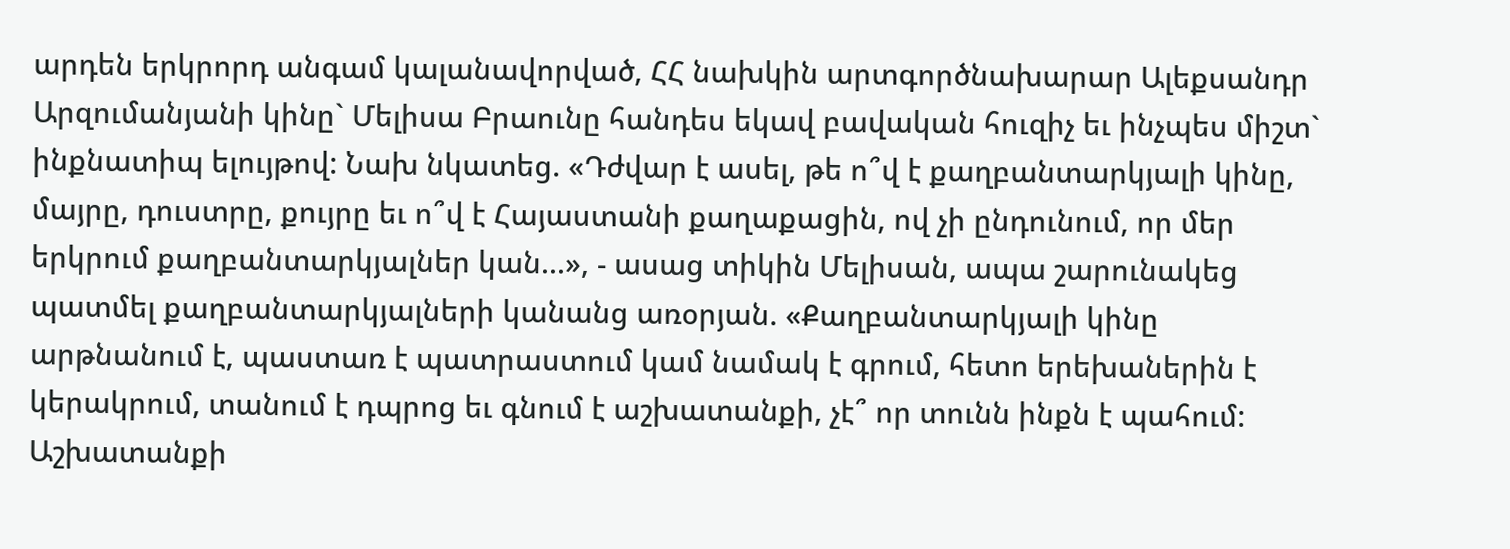արդեն երկրորդ անգամ կալանավորված, ՀՀ նախկին արտգործնախարար Ալեքսանդր Արզումանյանի կինը` Մելիսա Բրաունը հանդես եկավ բավական հուզիչ եւ ինչպես միշտ` ինքնատիպ ելույթով: Նախ նկատեց. «Դժվար է ասել, թե ո՞վ է քաղբանտարկյալի կինը, մայրը, դուստրը, քույրը եւ ո՞վ է Հայաստանի քաղաքացին, ով չի ընդունում, որ մեր երկրում քաղբանտարկյալներ կան...», - ասաց տիկին Մելիսան, ապա շարունակեց պատմել քաղբանտարկյալների կանանց առօրյան. «Քաղբանտարկյալի կինը արթնանում է, պաստառ է պատրաստում կամ նամակ է գրում, հետո երեխաներին է կերակրում, տանում է դպրոց եւ գնում է աշխատանքի, չէ՞ որ տունն ինքն է պահում: Աշխատանքի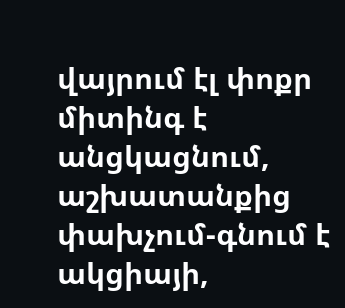վայրում էլ փոքր միտինգ է անցկացնում, աշխատանքից փախչում-գնում է ակցիայի,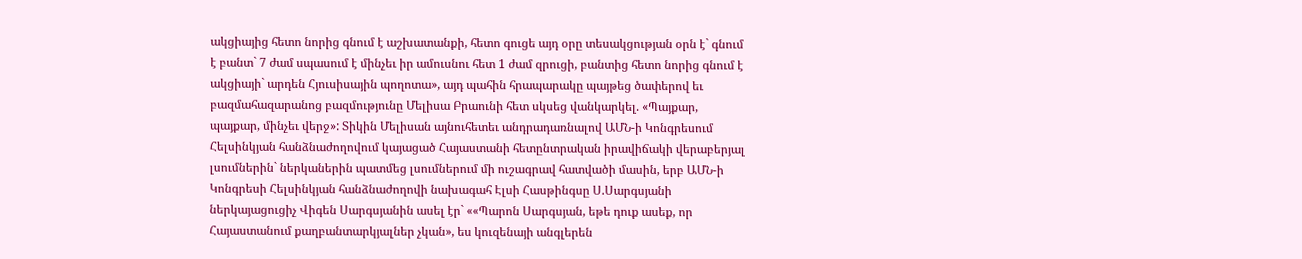ակցիայից հետո նորից գնում է աշխատանքի, հետո գուցե այդ օրը տեսակցության օրն է` գնում է բանտ` 7 ժամ սպասում է մինչեւ իր ամուսնու հետ 1 ժամ զրուցի, բանտից հետո նորից գնում է ակցիայի` արդեն Հյուսիսային պողոտա», այդ պահին հրապարակը պայթեց ծափերով եւ բազմահազարանոց բազմությունը Մելիսա Բրաունի հետ սկսեց վանկարկել. «Պայքար, պայքար, մինչեւ վերջ»: Տիկին Մելիսան այնուհետեւ անդրադառնալով ԱՄՆ-ի Կոնգրեսում Հելսինկյան հանձնաժողովում կայացած Հայաստանի հետընտրական իրավիճակի վերաբերյալ լսումներին` ներկաներին պատմեց լսումներում մի ուշագրավ հատվածի մասին, երբ ԱՄՆ-ի Կոնգրեսի Հելսինկյան հանձնաժողովի նախագահ Էլսի Հասթինգսը Ս.Սարգսյանի ներկայացուցիչ Վիգեն Սարգսյանին ասել էր` ««Պարոն Սարգսյան, եթե դուք ասեք, որ Հայաստանում քաղբանտարկյալներ չկան», ես կուզենայի անգլերեն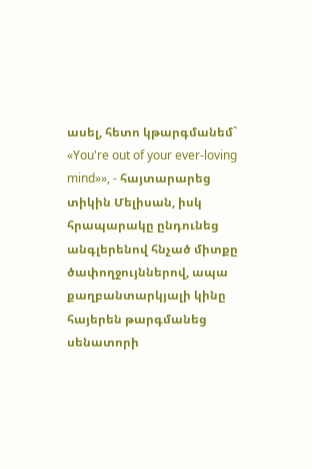ասել, հետո կթարգմանեմ` «You're out of your ever-loving mind»», - հայտարարեց տիկին Մելիսան, իսկ հրապարակը ընդունեց անգլերենով հնչած միտքը ծափողջույններով, ապա քաղբանտարկյալի կինը հայերեն թարգմանեց սենատորի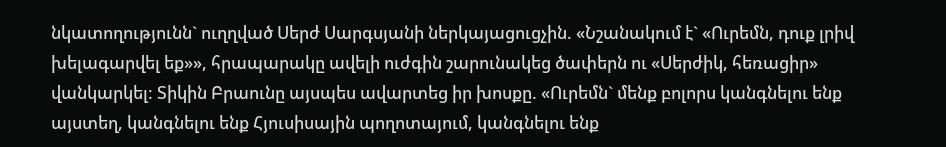նկատողությունն` ուղղված Սերժ Սարգսյանի ներկայացուցչին. «Նշանակում է` «Ուրեմն, դուք լրիվ խելագարվել եք»», հրապարակը ավելի ուժգին շարունակեց ծափերն ու «Սերժիկ, հեռացիր» վանկարկել: Տիկին Բրաունը այսպես ավարտեց իր խոսքը. «Ուրեմն` մենք բոլորս կանգնելու ենք այստեղ, կանգնելու ենք Հյուսիսային պողոտայում, կանգնելու ենք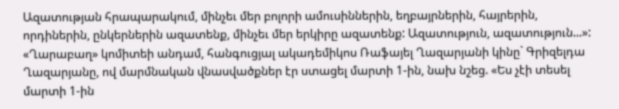Ազատության հրապարակում, մինչեւ մեր բոլորի ամուսիններին, եղբայրներին, հայրերին, որդիներին, ընկերներին ազատենք, մինչեւ մեր երկիրը ազատենք: Ազատություն, ազատություն...»: «Ղարաբաղ» կոմիտեի անդամ, հանգուցյալ ակադեմիկոս Ռաֆայել Ղազարյանի կինը` Գրիզելդա Ղազարյանը, ով մարմնական վնասվածքներ էր ստացել մարտի 1-ին, նախ նշեց. «Ես չէի տեսել մարտի 1-ին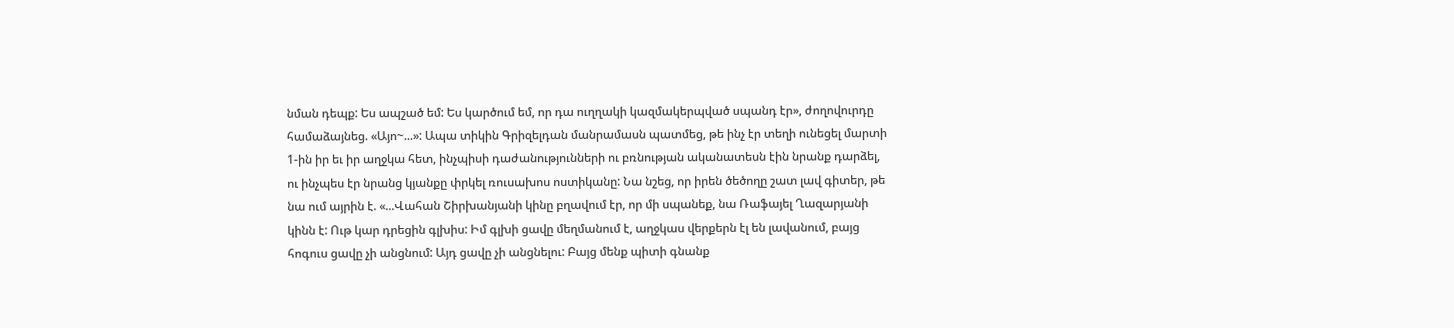նման դեպք: Ես ապշած եմ: Ես կարծում եմ, որ դա ուղղակի կազմակերպված սպանդ էր», ժողովուրդը համաձայնեց. «Այո~...»: Ապա տիկին Գրիզելդան մանրամասն պատմեց, թե ինչ էր տեղի ունեցել մարտի 1-ին իր եւ իր աղջկա հետ, ինչպիսի դաժանությունների ու բռնության ականատեսն էին նրանք դարձել, ու ինչպես էր նրանց կյանքը փրկել ռուսախոս ոստիկանը: Նա նշեց, որ իրեն ծեծողը շատ լավ գիտեր, թե նա ում այրին է. «...Վահան Շիրխանյանի կինը բղավում էր, որ մի սպանեք, նա Ռաֆայել Ղազարյանի կինն է: Ութ կար դրեցին գլխիս: Իմ գլխի ցավը մեղմանում է, աղջկաս վերքերն էլ են լավանում, բայց հոգուս ցավը չի անցնում: Այդ ցավը չի անցնելու: Բայց մենք պիտի գնանք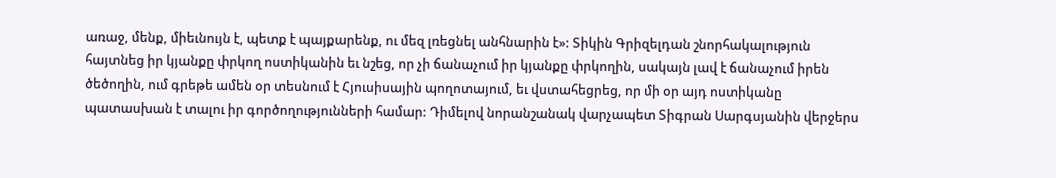առաջ, մենք, միեւնույն է, պետք է պայքարենք, ու մեզ լռեցնել անհնարին է»: Տիկին Գրիզելդան շնորհակալություն հայտնեց իր կյանքը փրկող ոստիկանին եւ նշեց, որ չի ճանաչում իր կյանքը փրկողին, սակայն լավ է ճանաչում իրեն ծեծողին, ում գրեթե ամեն օր տեսնում է Հյուսիսային պողոտայում, եւ վստահեցրեց, որ մի օր այդ ոստիկանը պատասխան է տալու իր գործողությունների համար: Դիմելով նորանշանակ վարչապետ Տիգրան Սարգսյանին վերջերս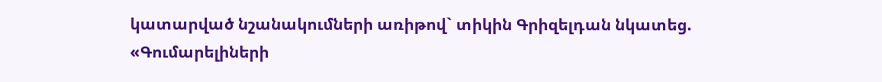կատարված նշանակումների առիթով` տիկին Գրիզելդան նկատեց. «Գումարելիների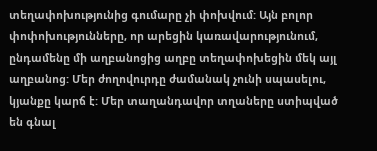տեղափոխությունից գումարը չի փոխվում: Այն բոլոր փոփոխությունները, որ արեցին կառավարությունում, ընդամենը մի աղբանոցից աղբը տեղափոխեցին մեկ այլ աղբանոց: Մեր ժողովուրդը ժամանակ չունի սպասելու, կյանքը կարճ է: Մեր տաղանդավոր տղաները ստիպված են գնալ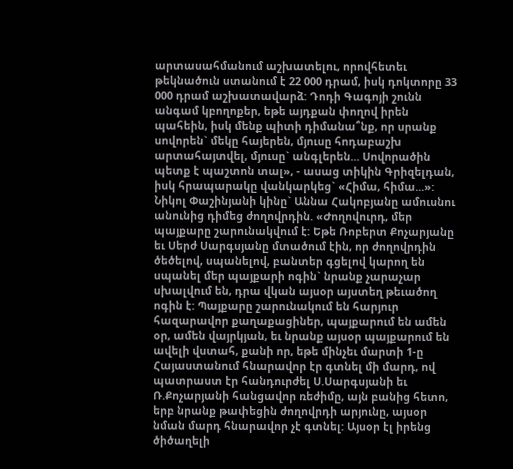արտասահմանում աշխատելու, որովհետեւ թեկնածուն ստանում է 22 000 դրամ, իսկ դոկտորը 33 000 դրամ աշխատավարձ: Դոդի Գագոյի շունն անգամ կբողոքեր, եթե այդքան փողով իրեն պահեին, իսկ մենք պիտի դիմանա՞նք, որ սրանք սովորեն` մեկը հայերեն, մյուսը հոդաբաշխ արտահայտվել, մյուսը` անգլերեն... Սովորածին պետք է պաշտոն տալ», - ասաց տիկին Գրիզելդան, իսկ հրապարակը վանկարկեց` «Հիմա, հիմա...»: Նիկոլ Փաշինյանի կինը` Աննա Հակոբյանը ամուսնու անունից դիմեց ժողովրդին. «Ժողովուրդ, մեր պայքարը շարունակվում է: Եթե Ռոբերտ Քոչարյանը եւ Սերժ Սարգսյանը մտածում էին, որ ժողովրդին ծեծելով, սպանելով, բանտեր գցելով կարող են սպանել մեր պայքարի ոգին` նրանք չարաչար սխալվում են, դրա վկան այսօր այստեղ թեւածող ոգին է: Պայքարը շարունակում են հարյուր հազարավոր քաղաքացիներ, պայքարում են ամեն օր, ամեն վայրկյան, եւ նրանք այսօր պայքարում են ավելի վստահ, քանի որ, եթե մինչեւ մարտի 1-ը Հայաստանում հնարավոր էր գտնել մի մարդ, ով պատրաստ էր հանդուրժել Ս.Սարգսյանի եւ Ռ.Քոչարյանի հանցավոր ռեժիմը, այն բանից հետո, երբ նրանք թափեցին ժողովրդի արյունը, այսօր նման մարդ հնարավոր չէ գտնել: Այսօր էլ իրենց ծիծաղելի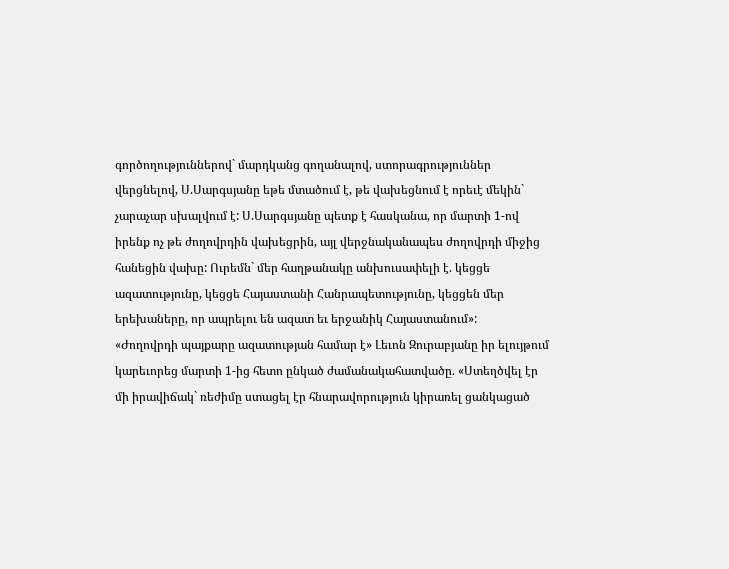գործողություններով` մարդկանց գողանալով, ստորագրություններ վերցնելով, Ս.Սարգսյանը եթե մտածում է, թե վախեցնում է որեւէ մեկին` չարաչար սխալվում է: Ս.Սարգսյանը պետք է հասկանա, որ մարտի 1-ով իրենք ոչ թե ժողովրդին վախեցրին, այլ վերջնականապես ժողովրդի միջից հանեցին վախը: Ուրեմն` մեր հաղթանակը անխուսափելի է. կեցցե ազատությունը, կեցցե Հայաստանի Հանրապետությունը, կեցցեն մեր երեխաները, որ ապրելու են ազատ եւ երջանիկ Հայաստանում»:
«Ժողովրդի պայքարը ազատության համար է» Լեւոն Զուրաբյանը իր ելույթում կարեւորեց մարտի 1-ից հետո ընկած ժամանակահատվածը. «Ստեղծվել էր մի իրավիճակ` ռեժիմը ստացել էր հնարավորություն կիրառել ցանկացած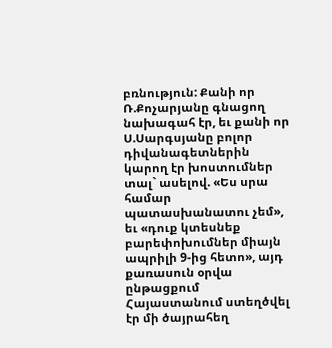բռնություն: Քանի որ Ռ.Քոչարյանը գնացող նախագահ էր, եւ քանի որ Ս.Սարգսյանը բոլոր դիվանագետներին կարող էր խոստումներ տալ` ասելով. «Ես սրա համար պատասխանատու չեմ», եւ «դուք կտեսնեք բարեփոխումներ միայն ապրիլի 9-ից հետո», այդ քառասուն օրվա ընթացքում Հայաստանում ստեղծվել էր մի ծայրահեղ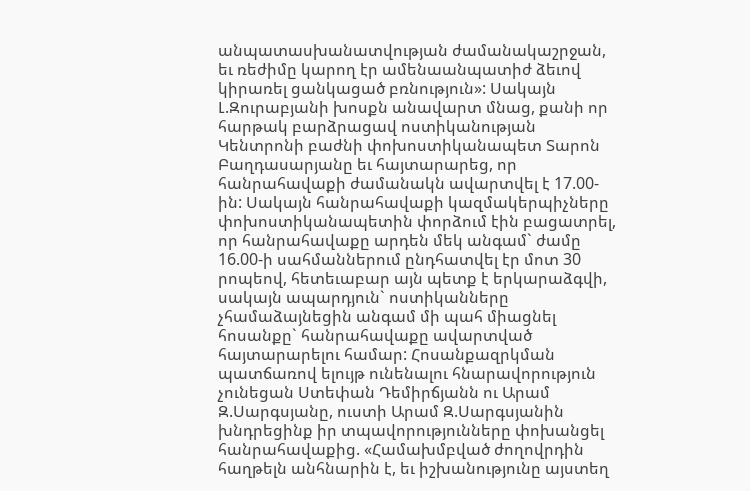անպատասխանատվության ժամանակաշրջան, եւ ռեժիմը կարող էր ամենաանպատիժ ձեւով կիրառել ցանկացած բռնություն»: Սակայն Լ.Զուրաբյանի խոսքն անավարտ մնաց, քանի որ հարթակ բարձրացավ ոստիկանության Կենտրոնի բաժնի փոխոստիկանապետ Տարոն Բաղդասարյանը եւ հայտարարեց, որ հանրահավաքի ժամանակն ավարտվել է 17.00-ին: Սակայն հանրահավաքի կազմակերպիչները փոխոստիկանապետին փորձում էին բացատրել, որ հանրահավաքը արդեն մեկ անգամ` ժամը 16.00-ի սահմաններում ընդհատվել էր մոտ 30 րոպեով, հետեւաբար այն պետք է երկարաձգվի, սակայն ապարդյուն` ոստիկանները չհամաձայնեցին անգամ մի պահ միացնել հոսանքը` հանրահավաքը ավարտված հայտարարելու համար: Հոսանքազրկման պատճառով ելույթ ունենալու հնարավորություն չունեցան Ստեփան Դեմիրճյանն ու Արամ Զ.Սարգսյանը, ուստի Արամ Զ.Սարգսյանին խնդրեցինք իր տպավորությունները փոխանցել հանրահավաքից. «Համախմբված ժողովրդին հաղթելն անհնարին է, եւ իշխանությունը այստեղ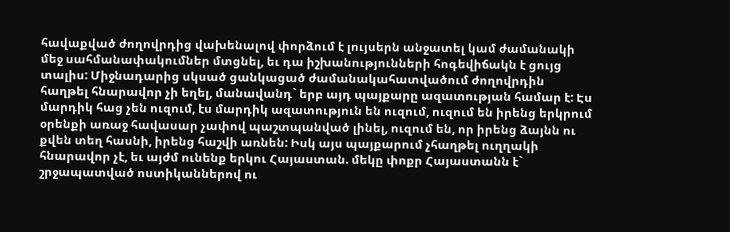հավաքված ժողովրդից վախենալով փորձում է լույսերն անջատել կամ ժամանակի մեջ սահմանափակումներ մտցնել, եւ դա իշխանությունների հոգեվիճակն է ցույց տալիս: Միջնադարից սկսած ցանկացած ժամանակահատվածում ժողովրդին հաղթել հնարավոր չի եղել, մանավանդ` երբ այդ պայքարը ազատության համար է: Էս մարդիկ հաց չեն ուզում, էս մարդիկ ազատություն են ուզում, ուզում են իրենց երկրում օրենքի առաջ հավասար չափով պաշտպանված լինել, ուզում են, որ իրենց ձայնն ու քվեն տեղ հասնի, իրենց հաշվի առնեն: Իսկ այս պայքարում չհաղթել ուղղակի հնարավոր չէ, եւ այժմ ունենք երկու Հայաստան. մեկը փոքր Հայաստանն է` շրջապատված ոստիկաններով ու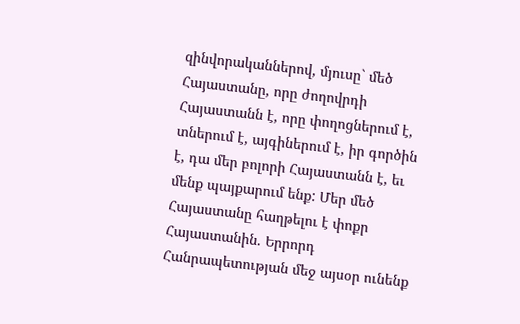զինվորականներով, մյուսը` մեծ Հայաստանը, որը ժողովրդի Հայաստանն է, որը փողոցներում է, տներում է, այգիներում է, իր գործին է, դա մեր բոլորի Հայաստանն է, եւ մենք պայքարում ենք: Մեր մեծ Հայաստանը հաղթելու է փոքր Հայաստանին. Երրորդ Հանրապետության մեջ այսօր ունենք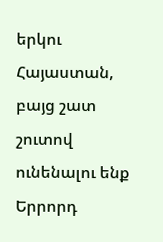երկու Հայաստան, բայց շատ շուտով ունենալու ենք Երրորդ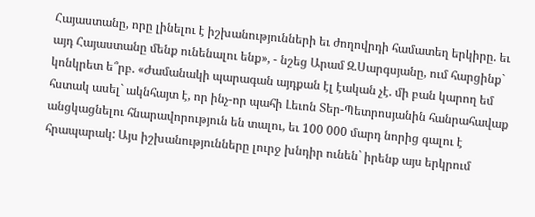Հայաստանը, որը լինելու է իշխանությունների եւ ժողովրդի համատեղ երկիրը. եւ այդ Հայաստանը մենք ունենալու ենք», - նշեց Արամ Զ.Սարգսյանը, ում հարցինք` կոնկրետ ե՞րբ. «Ժամանակի պարագան այդքան էլ էական չէ. մի բան կարող եմ հստակ ասել` ակնհայտ է, որ ինչ-որ պահի Լեւոն Տեր-Պետրոսյանին հանրահավաք անցկացնելու հնարավորություն են տալու, եւ 100 000 մարդ նորից գալու է հրապարակ: Այս իշխանությունները լուրջ խնդիր ունեն` իրենք այս երկրում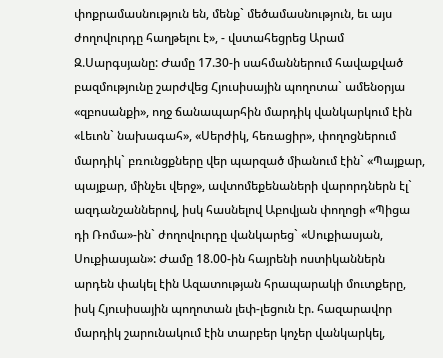փոքրամասնություն են, մենք` մեծամասնություն, եւ այս ժողովուրդը հաղթելու է», - վստահեցրեց Արամ Զ.Սարգսյանը: Ժամը 17.30-ի սահմաններում հավաքված բազմությունը շարժվեց Հյուսիսային պողոտա` ամենօրյա «զբոսանքի», ողջ ճանապարհին մարդիկ վանկարկում էին «Լեւոն` նախագահ», «Սերժիկ, հեռացիր», փողոցներում մարդիկ` բռունցքները վեր պարզած միանում էին` «Պայքար, պայքար, մինչեւ վերջ», ավտոմեքենաների վարորդներն էլ` ազդանշաններով, իսկ հասնելով Աբովյան փողոցի «Պիցա դի Ռոմա»-ին` ժողովուրդը վանկարեց` «Սուքիասյան, Սուքիասյան»: Ժամը 18.00-ին հայրենի ոստիկաններն արդեն փակել էին Ազատության հրապարակի մուտքերը, իսկ Հյուսիսային պողոտան լեփ-լեցուն էր. հազարավոր մարդիկ շարունակում էին տարբեր կոչեր վանկարկել,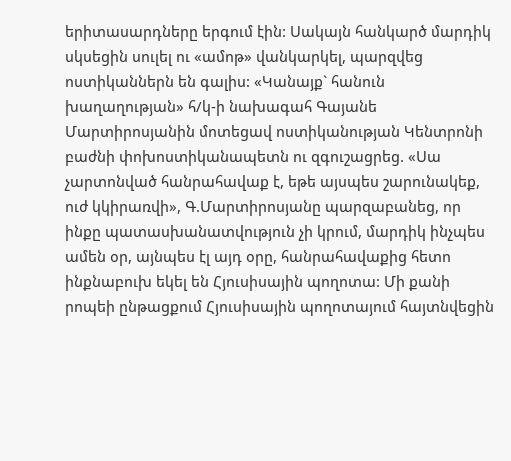երիտասարդները երգում էին: Սակայն հանկարծ մարդիկ սկսեցին սուլել ու «ամոթ» վանկարկել, պարզվեց ոստիկաններն են գալիս: «Կանայք` հանուն խաղաղության» հ/կ-ի նախագահ Գայանե Մարտիրոսյանին մոտեցավ ոստիկանության Կենտրոնի բաժնի փոխոստիկանապետն ու զգուշացրեց. «Սա չարտոնված հանրահավաք է, եթե այսպես շարունակեք, ուժ կկիրառվի», Գ.Մարտիրոսյանը պարզաբանեց, որ ինքը պատասխանատվություն չի կրում, մարդիկ ինչպես ամեն օր, այնպես էլ այդ օրը, հանրահավաքից հետո ինքնաբուխ եկել են Հյուսիսային պողոտա: Մի քանի րոպեի ընթացքում Հյուսիսային պողոտայում հայտնվեցին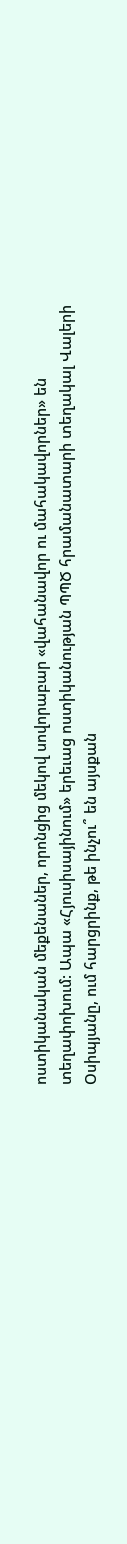ոստիկանական մեքենաներ, որոնցից մեկով սովորաբար «վահանավոր ու մահակավորներ» են տեղափոխում: Ապա «Հյուսիսայինում» երեւաց ոստիկանության ՊՊԾ հրամանատարի տեղակալ Վալերի Օսիպյանը, ում հարցրինք, թե ինչու՞ են այսքան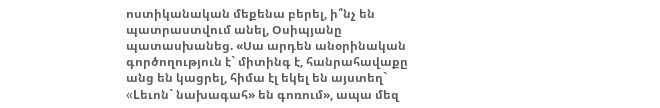ոստիկանական մեքենա բերել, ի՞նչ են պատրաստվում անել, Օսիպյանը պատասխանեց. «Սա արդեն անօրինական գործողություն է` միտինգ է, հանրահավաքը անց են կացրել, հիմա էլ եկել են այստեղ` «Lեւոն` նախագահ» են գոռում», ապա մեզ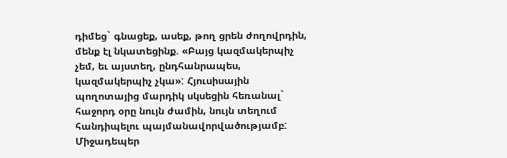դիմեց` գնացեք, ասեք, թող ցրեն ժողովրդին, մենք էլ նկատեցինք. «Բայց կազմակերպիչ չեմ, եւ այստեղ, ընդհանրապես, կազմակերպիչ չկա»: Հյուսիսային պողոտայից մարդիկ սկսեցին հեռանալ` հաջորդ օրը նույն ժամին, նույն տեղում հանդիպելու պայմանավորվածությամբ: Միջադեպեր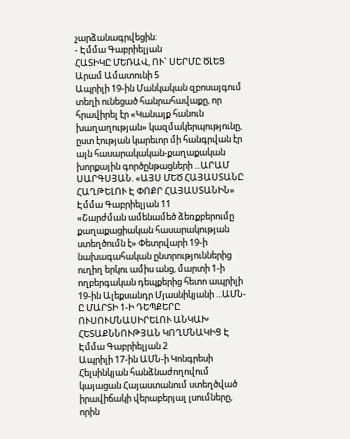չարձանագրվեցին:
- Էմմա Գաբրիելյան
ՀԱՏԻԿԸ ՄԵՌԱՎ, ՈՒ` ՍԵՐՄԸ ԾԼԵՑ
Արամ Ամատունի 5
Ապրիլի 19-ին Մանկական զբոսայգում տեղի ունեցած հանրահավաքը, որ հրավիրել էր «Կանայք հանուն խաղաղության» կազմակերպությունը, ըստ էության կարեւոր մի հանգրվան էր այն հասարակական-քաղաքական խորքային գործընթացների ...ԱՐԱՄ ՍԱՐԳՍՅԱՆ. «ԱՅՍ ՄԵԾ ՀԱՅԱՍՏԱՆԸ ՀԱՂԹԵԼՈՒ Է ՓՈՔՐ ՀԱՅԱՍՏԱՆԻՆ»
Էմմա Գաբրիելյան 11
«Շարժման ամենամեծ ձեռքբերումը քաղաքացիական հասարակության ստեղծումն է» Փետրվարի 19-ի նախագահական ընտրություններից ուղիղ երկու ամիս անց, մարտի 1-ի ողբերգական դեպքերից հետո ապրիլի 19-ին Ալեքսանդր Մյասնիկյանի ...ԱՄՆ-Ը ՄԱՐՏԻ 1-Ի ԴԵՊՔԵՐԸ ՈՒՍՈՒՄՆԱՍԻՐԵԼՈՒ ԱՆԿԱԽ ՀԵՏԱՔՆՆՈՒԹՅԱՆ ԿՈՂՄՆԱԿԻՑ Է
Էմմա Գաբրիելյան 2
Ապրիլի 17-ին ԱՄՆ-ի Կոնգրեսի Հելսինկյան հանձնաժողովում կայացան Հայաստանում ստեղծված իրավիճակի վերաբերյալ լսումները, որին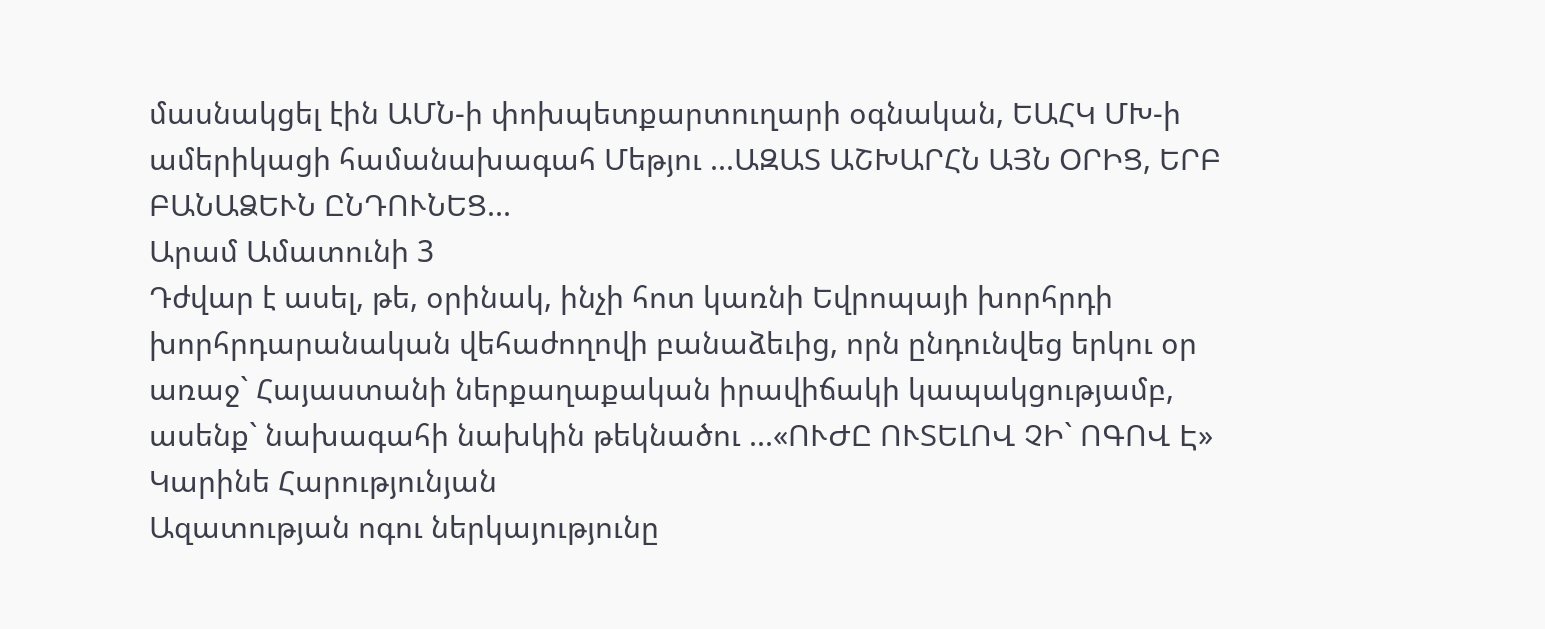մասնակցել էին ԱՄՆ-ի փոխպետքարտուղարի օգնական, ԵԱՀԿ ՄԽ-ի ամերիկացի համանախագահ Մեթյու ...ԱԶԱՏ ԱՇԽԱՐՀՆ ԱՅՆ ՕՐԻՑ, ԵՐԲ ԲԱՆԱՁԵՒՆ ԸՆԴՈՒՆԵՑ...
Արամ Ամատունի 3
Դժվար է ասել, թե, օրինակ, ինչի հոտ կառնի Եվրոպայի խորհրդի խորհրդարանական վեհաժողովի բանաձեւից, որն ընդունվեց երկու օր առաջ` Հայաստանի ներքաղաքական իրավիճակի կապակցությամբ, ասենք` նախագահի նախկին թեկնածու ...«ՈՒԺԸ ՈՒՏԵԼՈՎ ՉԻ` ՈԳՈՎ Է»
Կարինե Հարությունյան
Ազատության ոգու ներկայությունը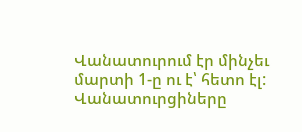Վանատուրում էր մինչեւ մարտի 1-ը ու է՝ հետո էլ:
Վանատուրցիները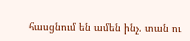հասցնում են ամեն ինչ. տան ու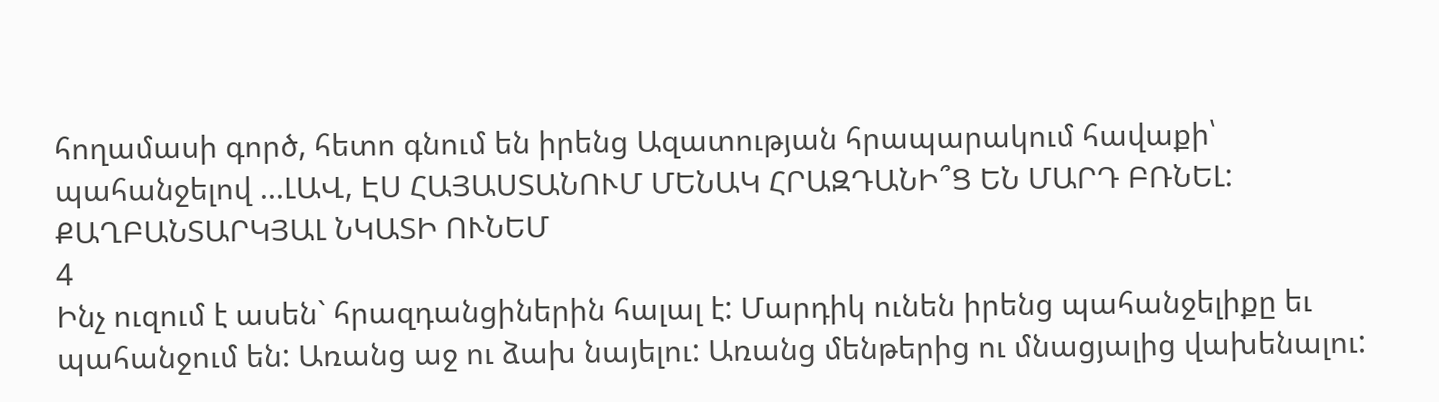հողամասի գործ, հետո գնում են իրենց Ազատության հրապարակում հավաքի՝ պահանջելով ...ԼԱՎ, ԷՍ ՀԱՅԱՍՏԱՆՈՒՄ ՄԵՆԱԿ ՀՐԱԶԴԱՆԻ՞Ց ԵՆ ՄԱՐԴ ԲՌՆԵԼ: ՔԱՂԲԱՆՏԱՐԿՅԱԼ ՆԿԱՏԻ ՈՒՆԵՄ
4
Ինչ ուզում է ասեն` հրազդանցիներին հալալ է: Մարդիկ ունեն իրենց պահանջելիքը եւ պահանջում են: Առանց աջ ու ձախ նայելու: Առանց մենթերից ու մնացյալից վախենալու: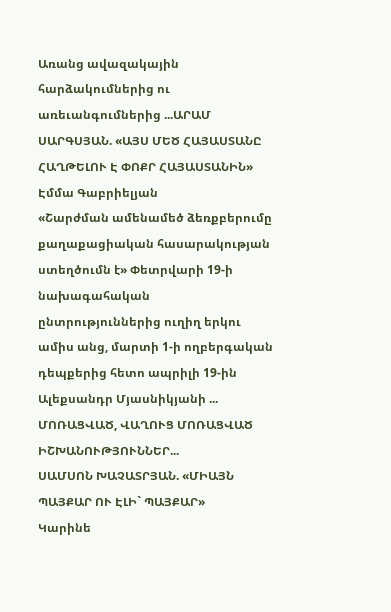Առանց ավազակային հարձակումներից ու առեւանգումներից ...ԱՐԱՄ ՍԱՐԳՍՅԱՆ. «ԱՅՍ ՄԵԾ ՀԱՅԱՍՏԱՆԸ ՀԱՂԹԵԼՈՒ Է ՓՈՔՐ ՀԱՅԱՍՏԱՆԻՆ»
Էմմա Գաբրիելյան
«Շարժման ամենամեծ ձեռքբերումը քաղաքացիական հասարակության ստեղծումն է» Փետրվարի 19-ի նախագահական ընտրություններից ուղիղ երկու ամիս անց, մարտի 1-ի ողբերգական դեպքերից հետո ապրիլի 19-ին Ալեքսանդր Մյասնիկյանի ...
ՄՈՌԱՑՎԱԾ, ՎԱՂՈՒՑ ՄՈՌԱՑՎԱԾ ԻՇԽԱՆՈՒԹՅՈՒՆՆԵՐ...
ՍԱՄՍՈՆ ԽԱՉԱՏՐՅԱՆ. «ՄԻԱՅՆ ՊԱՅՔԱՐ ՈՒ ԷԼԻ` ՊԱՅՔԱՐ»
Կարինե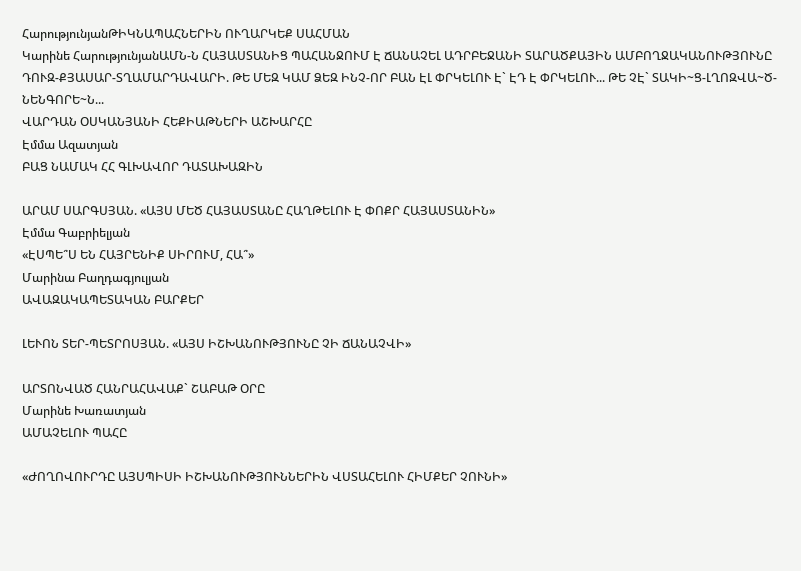ՀարությունյանԹԻԿՆԱՊԱՀՆԵՐԻՆ ՈՒՂԱՐԿԵՔ ՍԱՀՄԱՆ
Կարինե ՀարությունյանԱՄՆ-Ն ՀԱՅԱՍՏԱՆԻՑ ՊԱՀԱՆՋՈՒՄ Է ՃԱՆԱՉԵԼ ԱԴՐԲԵՋԱՆԻ ՏԱՐԱԾՔԱՅԻՆ ԱՄԲՈՂՋԱԿԱՆՈՒԹՅՈՒՆԸ
ԴՈՒԶ-ՔՅԱՍԱՐ-ՏՂԱՄԱՐԴԱՎԱՐԻ. ԹԵ ՄԵԶ ԿԱՄ ՁԵԶ ԻՆՉ-ՈՐ ԲԱՆ ԷԼ ՓՐԿԵԼՈՒ Է` ԷԴ Է ՓՐԿԵԼՈՒ... ԹԵ ՉԷ` ՏԱԿԻ~Ց-ԼՂՈԶՎԱ~Ծ-ՆԵՆԳՈՐԵ~Ն...
ՎԱՐԴԱՆ ՕՍԿԱՆՅԱՆԻ ՀԵՔԻԱԹՆԵՐԻ ԱՇԽԱՐՀԸ
Էմմա Ազատյան
ԲԱՑ ՆԱՄԱԿ ՀՀ ԳԼԽԱՎՈՐ ԴԱՏԱԽԱԶԻՆ

ԱՐԱՄ ՍԱՐԳՍՅԱՆ. «ԱՅՍ ՄԵԾ ՀԱՅԱՍՏԱՆԸ ՀԱՂԹԵԼՈՒ Է ՓՈՔՐ ՀԱՅԱՍՏԱՆԻՆ»
Էմմա Գաբրիելյան
«ԷՍՊԵ՞Ս ԵՆ ՀԱՅՐԵՆԻՔ ՍԻՐՈՒՄ, ՀԱ՞»
Մարինա Բաղդագյուլյան
ԱՎԱԶԱԿԱՊԵՏԱԿԱՆ ԲԱՐՔԵՐ

ԼԵՒՈՆ ՏԵՐ-ՊԵՏՐՈՍՅԱՆ. «ԱՅՍ ԻՇԽԱՆՈՒԹՅՈՒՆԸ ՉԻ ՃԱՆԱՉՎԻ»

ԱՐՏՈՆՎԱԾ ՀԱՆՐԱՀԱՎԱՔ` ՇԱԲԱԹ ՕՐԸ
Մարինե Խառատյան
ԱՄԱՉԵԼՈՒ ՊԱՀԸ

«ԺՈՂՈՎՈՒՐԴԸ ԱՅՍՊԻՍԻ ԻՇԽԱՆՈՒԹՅՈՒՆՆԵՐԻՆ ՎՍՏԱՀԵԼՈՒ ՀԻՄՔԵՐ ՉՈՒՆԻ»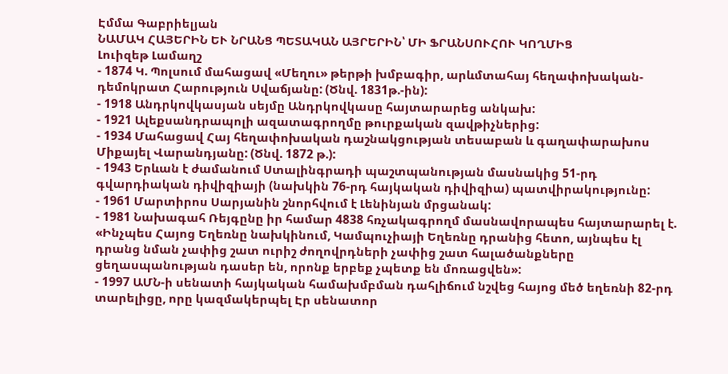Էմմա Գաբրիելյան
ՆԱՄԱԿ ՀԱՅԵՐԻՆ ԵՒ ՆՐԱՆՑ ՊԵՏԱԿԱՆ ԱՅՐԵՐԻՆ՝ ՄԻ ՖՐԱՆՍՈՒՀՈՒ ԿՈՂՄԻՑ
Լուիզեթ Լամաղշ
- 1874 Կ. Պոլսում մահացավ «Մեղու» թերթի խմբագիր, արևմտահայ հեղափոխական-դեմոկրատ Հարություն Սվաճյանը: (Ծնվ. 1831թ.-ին):
- 1918 Անդրկովկասյան սեյմը Անդրկովկասը հայտարարեց անկախ:
- 1921 Ալեքսանդրապոլի ազատագրողմը թուրքական զավթիչներից:
- 1934 Մահացավ Հայ հեղափոխական դաշնակցության տեսաբան և գաղափարախոս Միքայել Վարանդյանը: (Ծնվ. 1872 թ.):
- 1943 Երևան է ժամանում Ստալինգրադի պաշտպանության մասնակից 51-րդ գվարդիական դիվիզիայի (նախկին 76-րդ հայկական դիվիզիա) պատվիրակությունը:
- 1961 Մարտիրոս Սարյանին շնորհվում է Լենինյան մրցանակ:
- 1981 Նախագահ Ռեյգընը իր համար 4838 հռչակագրողմ մասնավորապես հայտարարել է. «Ինչպես Հայոց Եղեռնը նախկինում, Կամպուչիայի Եղեռնը դրանից հետո, այնպես էլ դրանց նման չափից շատ ուրիշ ժողովրդների չափից շատ հալածանքները ցեղասպանության դասեր են, որոնք երբեք չպետք են մոռացվեն»:
- 1997 ԱՄՆ-ի սենատի հայկական համախմբման դահլիճում նշվեց հայոց մեծ եղեռնի 82-րդ տարելիցը, որը կազմակերպել Էր սենատոր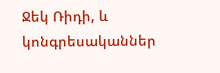Ջեկ Ռիդի, և կոնգրեսականներ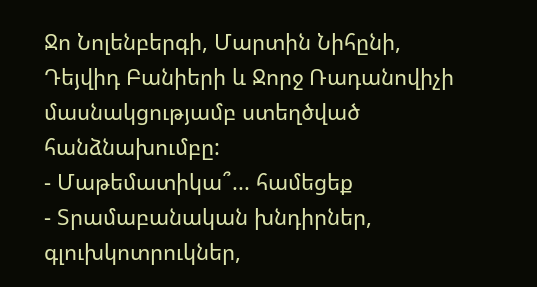Ջո Նոլենբերգի, Մարտին Նիհընի, Դեյվիդ Բանիերի և Ջորջ Ռադանովիչի մասնակցությամբ ստեղծված հանձնախումբը:
- Մաթեմատիկա՞... համեցեք
- Տրամաբանական խնդիրներ, գլուխկոտրուկներ,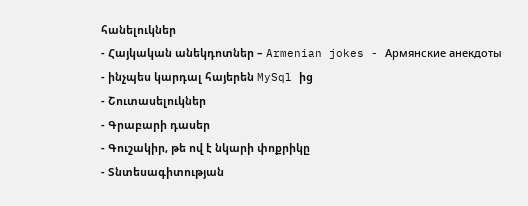հանելուկներ
- Հայկական անեկդոտներ – Armenian jokes - Армянские анекдоты
- ինչպես կարդալ հայերեն MySql ից
- Շուտասելուկներ
- Գրաբարի դասեր
- Գուշակիր, թե ով է նկարի փոքրիկը
- Տնտեսագիտության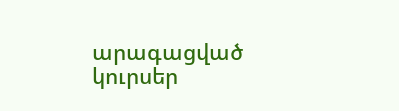արագացված կուրսեր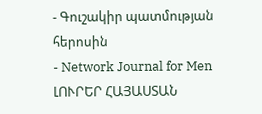- Գուշակիր պատմության հերոսին
- Network Journal for Men
ԼՈՒՐԵՐ ՀԱՅԱՍՏԱՆ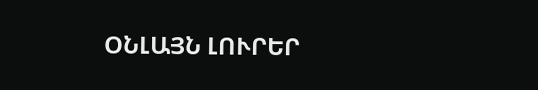ՕՆԼԱՅՆ ԼՈՒՐԵՐ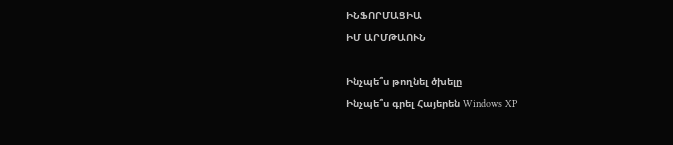ԻՆՖՈՐՄԱՑԻԱ
ԻՄ ԱՐՄԹԱՈՒՆ

Ինչպե՞ս թողնել ծխելը
Ինչպե՞ս գրել Հայերեն Windows XP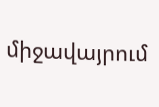միջավայրում